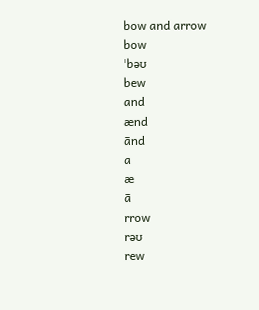bow and arrow
bow
ˈbəʊ
bew
and
ænd
ānd
a
æ
ā
rrow
rəʊ
rew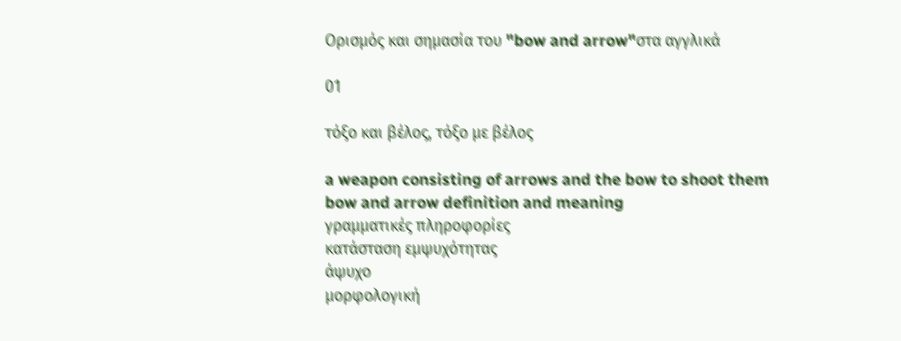Ορισμός και σημασία του "bow and arrow"στα αγγλικά

01

τόξο και βέλος, τόξο με βέλος

a weapon consisting of arrows and the bow to shoot them
bow and arrow definition and meaning
γραμματικές πληροφορίες
κατάσταση εμψυχότητας
άψυχο
μορφολογική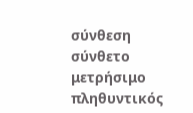σύνθεση
σύνθετο
μετρήσιμο
πληθυντικός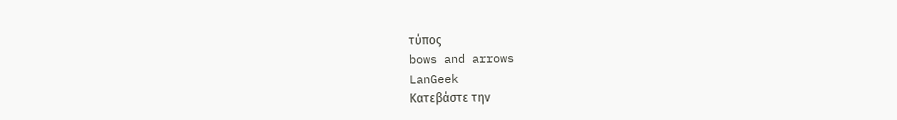τύπος
bows and arrows
LanGeek
Κατεβάστε την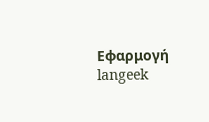Εφαρμογή
langeek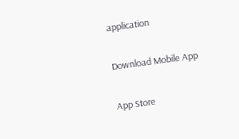application

Download Mobile App

App Store